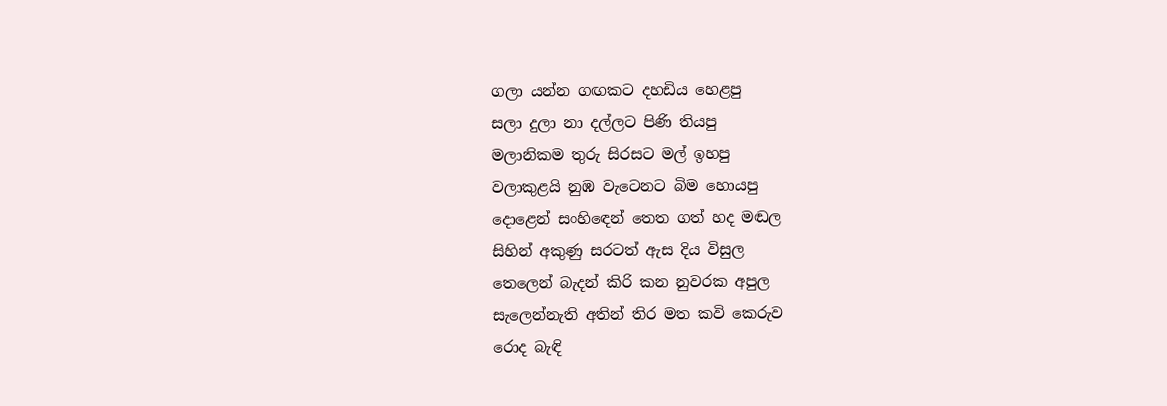ගලා යන්න ගඟකට දහඩිය හෙළපු
සලා දුලා නා දල්ලට පිණි තියපු
මලානිකම තුරු සිරසට මල් ඉහපු
වලාකුළයි නුඹ වැටෙනට බිම හොයපු
දොළෙන් සංහිඳෙන් තෙත ගත් හද මඬල
සිහින් අකුණු සරටත් ඇස දිය විසුල
තෙලෙන් බැදන් කිරි කන නුවරක අපුල
සැලෙන්නැති අතින් තිර මත කවි කෙරුව
රොද බැඳි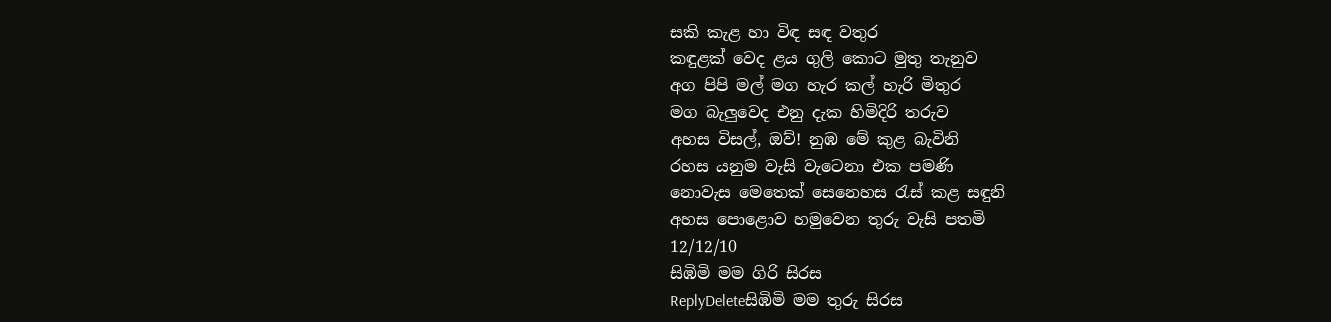සකි කැළ හා විඳ සඳ වතුර
කඳුළක් වෙද ළය ගුලි කොට මුතු තැනුව
අග පිපි මල් මග හැර කල් හැරි මිතුර
මග බැලුවෙද එනු දැක හිමිදිරි තරුව
අහස විසල්, ඔව්! නුඹ මේ කුළ බැවිනි
රහස යනුම වැසි වැටෙනා එක පමණි
නොවැස මෙතෙක් සෙනෙහස රැස් කළ සඳුනි
අහස පොළොව හමුවෙන තුරු වැසි පතමි
12/12/10
සිඹිමි මම ගිරි සිරස
ReplyDeleteසිඹිමි මම තුරු සිරස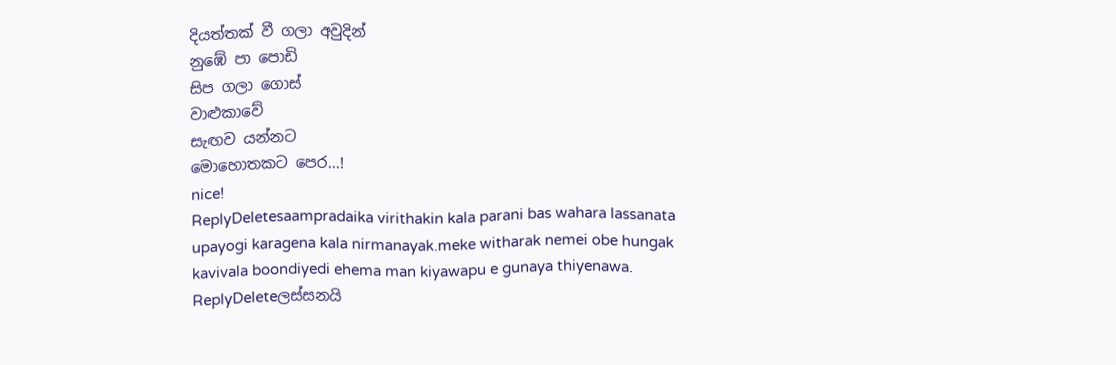දියත්තක් වී ගලා අවුදින්
නුඹේ පා පොඩි
සිප ගලා ගොස්
වාළුකාවේ
සැඟව යන්නට
මොහොතකට පෙර...!
nice!
ReplyDeletesaampradaika virithakin kala parani bas wahara lassanata upayogi karagena kala nirmanayak.meke witharak nemei obe hungak kavivala boondiyedi ehema man kiyawapu e gunaya thiyenawa.
ReplyDeleteලස්සනයි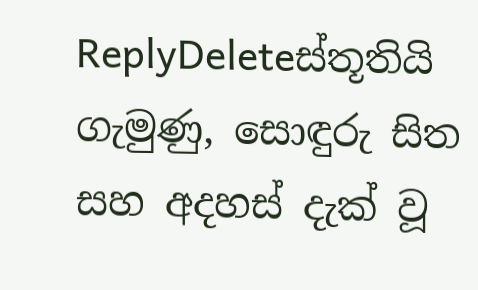ReplyDeleteස්තූතියි ගැමුණු, සොඳුරු සිත සහ අදහස් දැක් වූ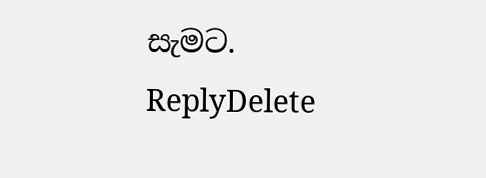සැමට.
ReplyDelete